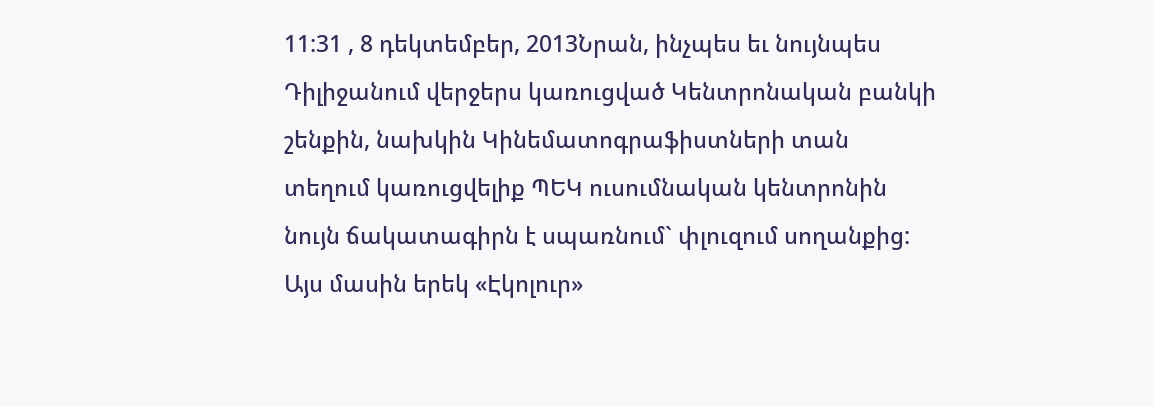11:31 , 8 դեկտեմբեր, 2013Նրան, ինչպես եւ նույնպես Դիլիջանում վերջերս կառուցված Կենտրոնական բանկի շենքին, նախկին Կինեմատոգրաֆիստների տան տեղում կառուցվելիք ՊԵԿ ուսումնական կենտրոնին նույն ճակատագիրն է սպառնում` փլուզում սողանքից:
Այս մասին երեկ «Էկոլուր»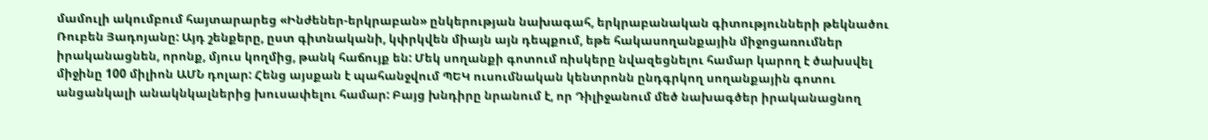մամուլի ակումբում հայտարարեց «Ինժեներ-երկրաբան» ընկերության նախագահ, երկրաբանական գիտությունների թեկնածու Ռուբեն Յադոյանը: Այդ շենքերը, ըստ գիտնականի, կփրկվեն միայն այն դեպքում, եթե հակասողանքային միջոցառումներ իրականացնեն, որոնք, մյուս կողմից, թանկ հաճույք են: Մեկ սողանքի գոտում ռիսկերը նվազեցնելու համար կարող է ծախսվել միջինը 100 միլիոն ԱՄՆ դոլար: Հենց այսքան է պահանջվում ՊԵԿ ուսումնական կենտրոնն ընդգրկող սողանքային գոտու անցանկալի անակնկալներից խուսափելու համար: Բայց խնդիրը նրանում է, որ Դիլիջանում մեծ նախագծեր իրականացնող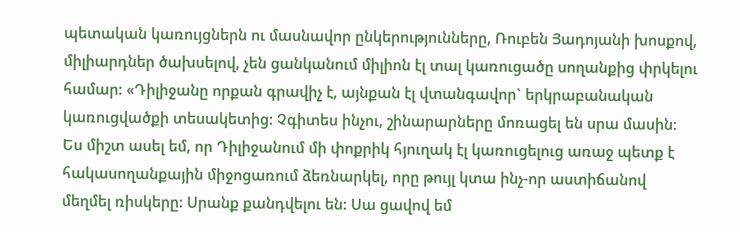պետական կառույցներն ու մասնավոր ընկերությունները, Ռուբեն Յադոյանի խոսքով, միլիարդներ ծախսելով, չեն ցանկանում միլիոն էլ տալ կառուցածը սողանքից փրկելու համար: «Դիլիջանը որքան գրավիչ է, այնքան էլ վտանգավոր` երկրաբանական կառուցվածքի տեսակետից: Չգիտես ինչու, շինարարները մոռացել են սրա մասին: Ես միշտ ասել եմ, որ Դիլիջանում մի փոքրիկ հյուղակ էլ կառուցելուց առաջ պետք է հակասողանքային միջոցառում ձեռնարկել, որը թույլ կտա ինչ-որ աստիճանով մեղմել ռիսկերը: Սրանք քանդվելու են: Սա ցավով եմ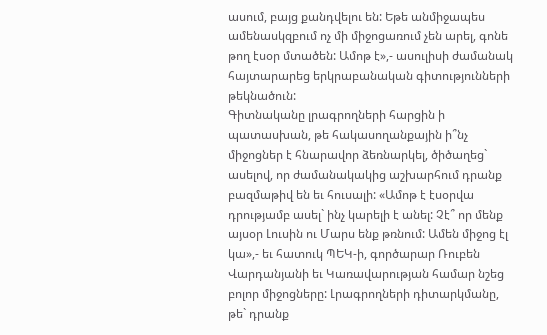ասում, բայց քանդվելու են: Եթե անմիջապես ամենասկզբում ոչ մի միջոցառում չեն արել, գոնե թող էսօր մտածեն: Ամոթ է»,- ասուլիսի ժամանակ հայտարարեց երկրաբանական գիտությունների թեկնածուն:
Գիտնականը լրագրողների հարցին ի պատասխան, թե հակասողանքային ի՞նչ միջոցներ է հնարավոր ձեռնարկել, ծիծաղեց` ասելով, որ ժամանակակից աշխարհում դրանք բազմաթիվ են եւ հուսալի: «Ամոթ է էսօրվա դրությամբ ասել` ինչ կարելի է անել: Չէ՞ որ մենք այսօր Լուսին ու Մարս ենք թռնում: Ամեն միջոց էլ կա»,- եւ հատուկ ՊԵԿ-ի, գործարար Ռուբեն Վարդանյանի եւ Կառավարության համար նշեց բոլոր միջոցները: Լրագրողների դիտարկմանը, թե` դրանք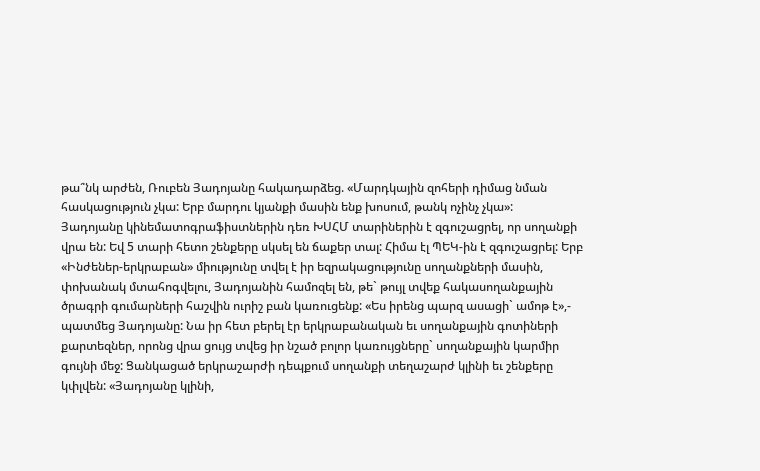թա՞նկ արժեն, Ռուբեն Յադոյանը հակադարձեց. «Մարդկային զոհերի դիմաց նման հասկացություն չկա: Երբ մարդու կյանքի մասին ենք խոսում, թանկ ոչինչ չկա»:
Յադոյանը կինեմատոգրաֆիստներին դեռ ԽՍՀՄ տարիներին է զգուշացրել, որ սողանքի վրա են: Եվ 5 տարի հետո շենքերը սկսել են ճաքեր տալ: Հիմա էլ ՊԵԿ-ին է զգուշացրել: Երբ «Ինժեներ-երկրաբան» միությունը տվել է իր եզրակացությունը սողանքների մասին, փոխանակ մտահոգվելու, Յադոյանին համոզել են, թե` թույլ տվեք հակասողանքային ծրագրի գումարների հաշվին ուրիշ բան կառուցենք: «Ես իրենց պարզ ասացի` ամոթ է»,- պատմեց Յադոյանը: Նա իր հետ բերել էր երկրաբանական եւ սողանքային գոտիների քարտեզներ, որոնց վրա ցույց տվեց իր նշած բոլոր կառույցները` սողանքային կարմիր գույնի մեջ: Ցանկացած երկրաշարժի դեպքում սողանքի տեղաշարժ կլինի եւ շենքերը կփլվեն: «Յադոյանը կլինի,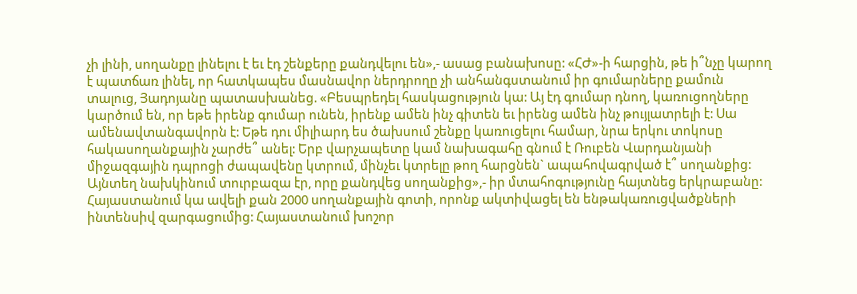չի լինի, սողանքը լինելու է եւ էդ շենքերը քանդվելու են»,- ասաց բանախոսը: «ՀԺ»-ի հարցին, թե ի՞նչը կարող է պատճառ լինել, որ հատկապես մասնավոր ներդրողը չի անհանգստանում իր գումարները քամուն տալուց, Յադոյանը պատասխանեց. «Բեսպրեդել հասկացություն կա: Այ էդ գումար դնող, կառուցողները կարծում են, որ եթե իրենք գումար ունեն, իրենք ամեն ինչ գիտեն եւ իրենց ամեն ինչ թույլատրելի է: Սա ամենավտանգավորն է: Եթե դու միլիարդ ես ծախսում շենքը կառուցելու համար, նրա երկու տոկոսը հակասողանքային չարժե՞ անել: Երբ վարչապետը կամ նախագահը գնում է Ռուբեն Վարդանյանի միջազգային դպրոցի ժապավենը կտրում, մինչեւ կտրելը թող հարցնեն` ապահովագրված է՞ սողանքից: Այնտեղ նախկինում տուրբազա էր, որը քանդվեց սողանքից»,- իր մտահոգությունը հայտնեց երկրաբանը:
Հայաստանում կա ավելի քան 2000 սողանքային գոտի, որոնք ակտիվացել են ենթակառուցվածքների ինտենսիվ զարգացումից: Հայաստանում խոշոր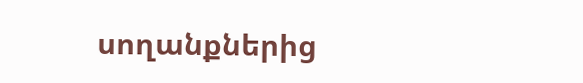սողանքներից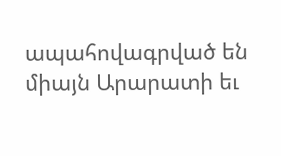ապահովագրված են միայն Արարատի եւ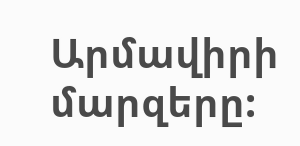Արմավիրի մարզերը: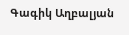Գագիկ Աղբալյան